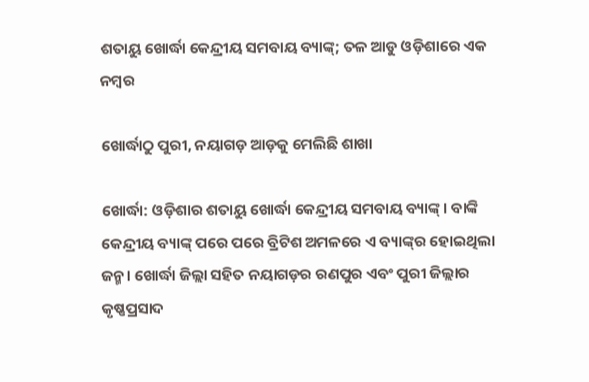ଶତାୟୁ ଖୋର୍ଦ୍ଧା କେନ୍ଦ୍ରୀୟ ସମବାୟ ବ୍ୟାଙ୍କ୍‌; ତଳ ଆଡୁ ଓଡ଼ିଶାରେ ଏକ ନମ୍ବର

ଖୋର୍ଦ୍ଧାଠୁ ପୁରୀ, ନୟାଗଡ଼ ଆଡ଼କୁ ମେଲିଛି ଶାଖା

ଖୋର୍ଦ୍ଧା: ଓଡ଼ିଶାର ଶତାୟୁ ଖୋର୍ଦ୍ଧା କେନ୍ଦ୍ରୀୟ ସମବାୟ ବ୍ୟାଙ୍କ୍‌। ବାଙ୍କି କେନ୍ଦ୍ରୀୟ ବ୍ୟାଙ୍କ୍‌ ପରେ ପରେ ବ୍ରିଟିଶ ଅମଳରେ ଏ ବ୍ୟାଙ୍କ୍‌ର ହୋଇଥିଲା ଜନ୍ମ। ଖୋର୍ଦ୍ଧା ଜିଲ୍ଲା ସହିତ ନୟାଗଡ଼ର ରଣପୁର ଏବଂ ପୁରୀ ଜିଲ୍ଲାର କୃଷ୍ଣପ୍ରସାଦ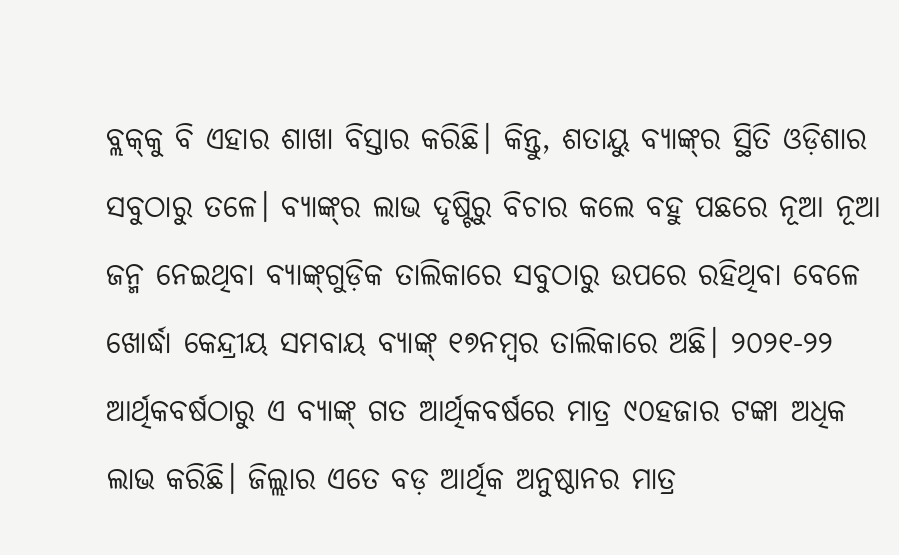ବ୍ଲକ୍‌କୁ ବି ଏହାର ଶାଖା ବିସ୍ତାର କରିଛି। କିନ୍ତୁ, ଶତାୟୁ ବ୍ୟାଙ୍କ୍‌ର ସ୍ଥିତି ଓଡ଼ିଶାର ସବୁଠାରୁ ତଳେ। ବ୍ୟାଙ୍କ୍‌ର ଲାଭ ଦୃଷ୍ଟିରୁ ବିଚାର କଲେ ବହୁ ପଛରେ ନୂଆ ନୂଆ ଜନ୍ମ ନେଇଥିବା ବ୍ୟାଙ୍କ୍‌ଗୁଡ଼ିକ ତାଲିକାରେ ସବୁଠାରୁ ଉପରେ ରହିଥିବା ବେଳେ ଖୋର୍ଦ୍ଧା କେନ୍ଦ୍ରୀୟ ସମବାୟ ବ୍ୟାଙ୍କ୍‌ ୧୭ନମ୍ବର ତାଲିକାରେ ଅଛି। ୨୦୨୧-୨୨ ଆର୍ଥିକବର୍ଷଠାରୁ ଏ ବ୍ୟାଙ୍କ୍‌ ଗତ ଆର୍ଥିକବର୍ଷରେ ମାତ୍ର ୯୦ହଜାର ଟଙ୍କା ଅଧିକ ଲାଭ କରିଛି। ଜିଲ୍ଲାର ଏତେ ବଡ଼ ଆର୍ଥିକ ଅନୁଷ୍ଠାନର ମାତ୍ର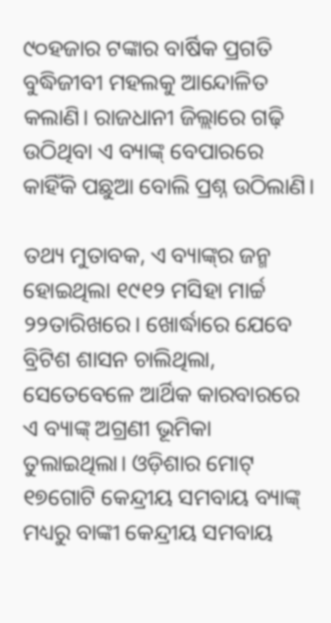୯୦ହଜାର ଟଙ୍କାର ବାର୍ଷିକ ପ୍ରଗତି ବୁଦ୍ଧିଜୀବୀ ମହଲକୁ ଆନ୍ଦୋଳିତ କଲାଣି। ରାଜଧାନୀ ଜିଲ୍ଲାରେ ଗଢ଼ି ଉଠିଥିବା ଏ ବ୍ୟାଙ୍କ୍‌ ବେପାରରେ କାହିଁକି ପଛୁଆ ବୋଲି ପ୍ରଶ୍ନ ଉଠିଲାଣି।

ତଥ୍ୟ ମୁତାବକ, ଏ ବ୍ୟାଙ୍କ୍‌ର ଜନ୍ମ ହୋଇଥିଲା ୧୯୧୨ ମସିହା ମାର୍ଚ୍ଚ ୨୨ତାରିଖରେ। ଖୋର୍ଦ୍ଧାରେ ଯେବେ ବ୍ରିଟିଶ ଶାସନ ଚାଲିଥିଲା, ସେତେବେଳେ ଆର୍ଥିକ କାରବାରରେ ଏ ବ୍ୟାଙ୍କ୍‌ ଅଗ୍ରଣୀ ଭୂମିକା ତୁଲାଇଥିଲା। ଓଡ଼ିଶାର ମୋଟ୍ ୧୭ଗୋଟି କେନ୍ଦ୍ରୀୟ ସମବାୟ ବ୍ୟାଙ୍କ୍‌ ମଧ୍ୟରୁ ବାଙ୍କୀ କେନ୍ଦ୍ରୀୟ ସମବାୟ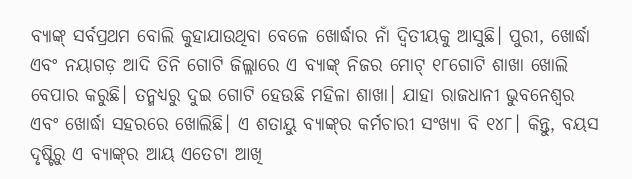ବ୍ୟାଙ୍କ୍‌ ସର୍ବପ୍ରଥମ ବୋଲି କୁହାଯାଉଥିବା ବେଳେ ଖୋର୍ଦ୍ଧାର ନାଁ ଦ୍ବିତୀୟକୁ ଆସୁଛି। ପୁରୀ, ଖୋର୍ଦ୍ଧା ଏବଂ ନୟାଗଡ଼ ଆଦି ତିନି ଗୋଟି ଜିଲ୍ଲାରେ ଏ ବ୍ୟାଙ୍କ୍‌ ନିଜର ମୋଟ୍ ୧୮ଗୋଟି ଶାଖା ଖୋଲି ବେପାର କରୁଛି। ତନ୍ମଧ୍ୟରୁ ଦୁଇ ଗୋଟି ହେଉଛି ମହିଳା ଶାଖା। ଯାହା ରାଜଧାନୀ ଭୁବନେଶ୍ବର ଏବଂ ଖୋର୍ଦ୍ଧା ସହରରେ ଖୋଲିଛି। ଏ ଶତାୟୁ ବ୍ୟାଙ୍କ୍‌ର କର୍ମଚାରୀ ସଂଖ୍ୟା ବି ୧୪୮। କିନ୍ତୁ, ବୟସ ଦୃଷ୍ଟିରୁ ଏ ବ୍ୟାଙ୍କ୍‌ର ଆୟ ଏତେଟା ଆଖି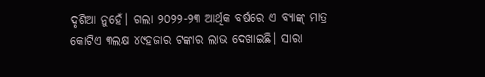ଦୃଶିଆ ନୁହେଁ। ଗଲା ୨୦୨୨-୨୩ ଆର୍ଥିକ ବର୍ଷରେ ଏ ବ୍ୟାଙ୍କ୍‌ ମାତ୍ର କୋଟିଏ ୩ଲକ୍ଷ ୪୯ହଜାର ଟଙ୍କାର ଲାଭ ଦେଖାଇଛି। ସାରା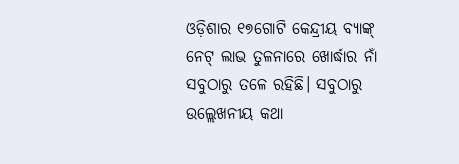ଓଡ଼ିଶାର ୧୭ଗୋଟି କେନ୍ଦ୍ରୀୟ ବ୍ୟାଙ୍କ୍‌ ନେଟ୍ ଲାଭ ତୁଳନାରେ ଖୋର୍ଦ୍ଧାର ନାଁ ସବୁଠାରୁ ତଳେ ରହିଛି। ସବୁଠାରୁ ଉଲ୍ଲେଖନୀୟ କଥା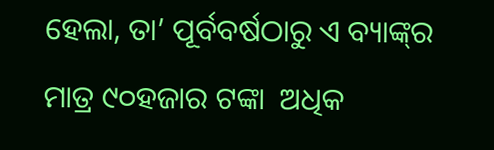ହେଲା, ତା’ ପୂର୍ବବର୍ଷଠାରୁ ଏ ବ୍ୟାଙ୍କ୍‌ର ମାତ୍ର ୯୦ହଜାର ଟଙ୍କା  ଅଧିକ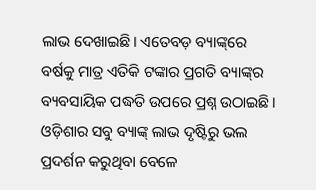ଲାଭ ଦେଖାଇଛି। ଏତେବଡ଼ ବ୍ୟାଙ୍କ୍‌ରେ ବର୍ଷକୁ ମାତ୍ର ଏତିକି ଟଙ୍କାର ପ୍ରଗତି ବ୍ୟାଙ୍କ୍‌ର ବ୍ୟବସାୟିକ ପଦ୍ଧତି ଉପରେ ପ୍ରଶ୍ନ ଉଠାଇଛି। ଓଡ଼ିଶାର ସବୁ ବ୍ୟାଙ୍କ୍‌ ଲାଭ ଦୃଷ୍ଟିରୁ ଭଲ ପ୍ରଦର୍ଶନ କରୁଥିବା ବେଳେ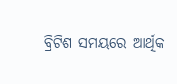ବ୍ରିଟିଶ ସମୟରେ ଆର୍ଥିକ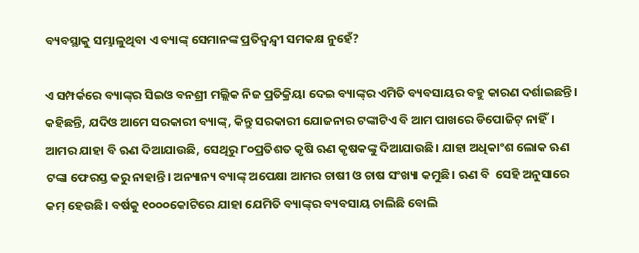ବ୍ୟବସ୍ଥାକୁ ସମ୍ଭାଳୁଥିବା ଏ ବ୍ୟାଙ୍କ୍‌ ସେମାନଙ୍କ ପ୍ରତିଦ୍ବନ୍ଦ୍ବୀ ସମକକ୍ଷ ନୁହେଁ?

ଏ ସମ୍ପର୍କରେ ବ୍ୟାଙ୍କ୍‌ର ସିଇଓ ବନଶ୍ରୀ ମଲ୍ଲିକ ନିଜ ପ୍ରତିକ୍ରିୟା ଦେଇ ବ୍ୟାଙ୍କ୍‌ର ଏମିତି ବ୍ୟବସାୟର ବହୁ କାରଣ ଦର୍ଶାଇଛନ୍ତି। କହିଛନ୍ତି, ଯଦିଓ ଆମେ ସରକାରୀ ବ୍ୟାଙ୍କ୍‌, କିନ୍ତୁ ସରକାରୀ ଯୋଜନାର ଟଙ୍କାଟିଏ ବି ଆମ ପାଖରେ ଡିପୋଜିଟ୍ ନାହିଁ। ଆମର ଯାହା ବି ଋଣ ଦିଆଯାଉଛି, ସେଥିରୁ ୮୦ପ୍ରତିଶତ କୃଷି ଋଣ କୃଷକଙ୍କୁ ଦିଆଯାଉଛି। ଯାହା ଅଧିକାଂଶ ଲୋକ ଋଣ ଟଙ୍କା ଫେରସ୍ତ କରୁ ନାହାନ୍ତି। ଅନ୍ୟାନ୍ୟ ବ୍ୟାଙ୍କ୍‌ ଅପେକ୍ଷା ଆମର ଚାଷୀ ଓ ଚାଷ ସଂଖ୍ୟା କମୁଛି। ଋଣ ବି  ସେହି ଅନୁସାରେ କମ୍‌ ହେଉଛି। ବର୍ଷକୁ ୧୦୦୦କୋଟିରେ ଯାହା ଯେମିତି ବ୍ୟାଙ୍କ୍‌ର ବ୍ୟବସାୟ ଚାଲିଛି ବୋଲି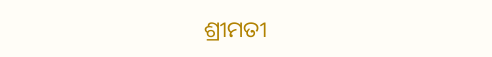ଶ୍ରୀମତୀ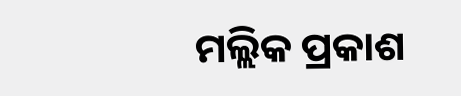ମଲ୍ଲିକ ପ୍ରକାଶ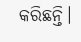କରିଛନ୍ତି।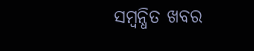ସମ୍ବନ୍ଧିତ ଖବର